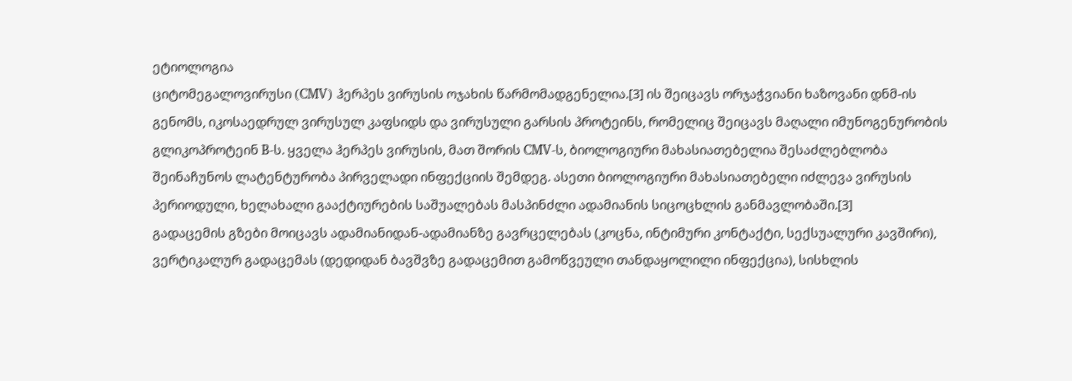ეტიოლოგია
ციტომეგალოვირუსი (CMV) ჰერპეს ვირუსის ოჯახის წარმომადგენელია.[3] ის შეიცავს ორჯაჭვიანი ხაზოვანი დნმ-ის გენომს, იკოსაედრულ ვირუსულ კაფსიდს და ვირუსული გარსის პროტეინს, რომელიც შეიცავს მაღალი იმუნოგენურობის გლიკოპროტეინ B-ს. ყველა ჰერპეს ვირუსის, მათ შორის CMV-ს, ბიოლოგიური მახასიათებელია შესაძლებლობა შეინაჩუნოს ლატენტურობა პირველადი ინფექციის შემდეგ. ასეთი ბიოლოგიური მახასიათებელი იძლევა ვირუსის პერიოდული, ხელახალი გააქტიურების საშუალებას მასპინძლი ადამიანის სიცოცხლის განმავლობაში.[3]
გადაცემის გზები მოიცავს ადამიანიდან-ადამიანზე გავრცელებას (კოცნა, ინტიმური კონტაქტი, სექსუალური კავშირი), ვერტიკალურ გადაცემას (დედიდან ბავშვზე გადაცემით გამოწვეული თანდაყოლილი ინფექცია), სისხლის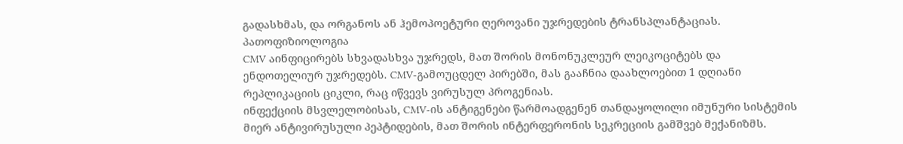გადასხმას, და ორგანოს ან ჰემოპოეტური ღეროვანი უჯრედების ტრანსპლანტაციას.
პათოფიზიოლოგია
CMV აინფიცირებს სხვადასხვა უჯრედს, მათ შორის მონონუკლეურ ლეიკოციტებს და ენდოთელიურ უჯრედებს. CMV-გამოუცდელ პირებში, მას გააჩნია დაახლოებით 1 დღიანი რეპლიკაციის ციკლი, რაც იწვევს ვირუსულ პროგენიას.
ინფექციის მსვლელობისას, CMV-ის ანტიგენები წარმოადგენენ თანდაყოლილი იმუნური სისტემის მიერ ანტივირუსული პეპტიდების, მათ შორის ინტერფერონის სეკრეციის გამშვებ მექანიზმს.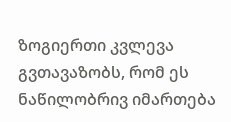ზოგიერთი კვლევა გვთავაზობს, რომ ეს ნაწილობრივ იმართება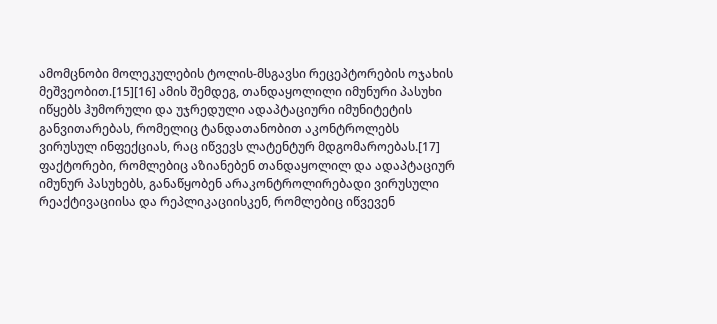ამომცნობი მოლეკულების ტოლის-მსგავსი რეცეპტორების ოჯახის მეშვეობით.[15][16] ამის შემდეგ, თანდაყოლილი იმუნური პასუხი იწყებს ჰუმორული და უჯრედული ადაპტაციური იმუნიტეტის განვითარებას, რომელიც ტანდათანობით აკონტროლებს ვირუსულ ინფექციას, რაც იწვევს ლატენტურ მდგომაროებას.[17] ფაქტორები, რომლებიც აზიანებენ თანდაყოლილ და ადაპტაციურ იმუნურ პასუხებს, განაწყობენ არაკონტროლირებადი ვირუსული რეაქტივაციისა და რეპლიკაციისკენ, რომლებიც იწვევენ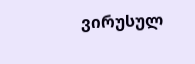ვირუსულ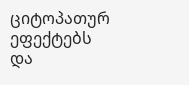ციტოპათურ ეფექტებს და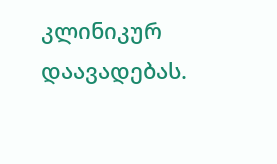კლინიკურ დაავადებას.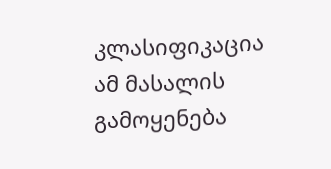კლასიფიკაცია
ამ მასალის გამოყენება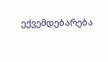ექვემდებარება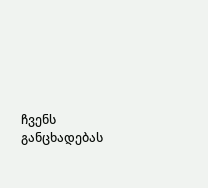ჩვენს განცხადებას